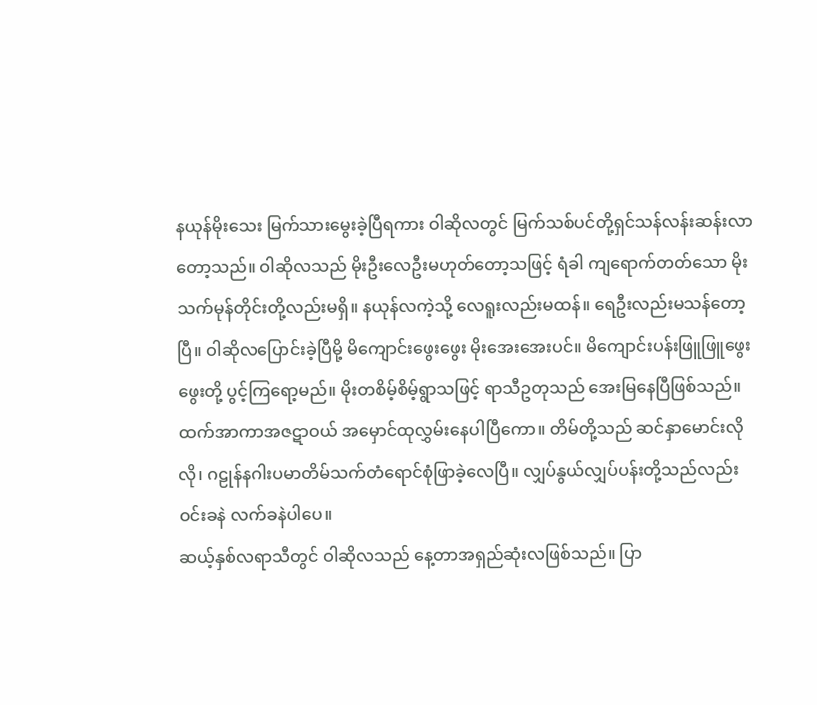နယုန်မိုးသေး မြက်သားမွေးခဲ့ပြီရကား ဝါဆိုလတွင် မြက်သစ်ပင်တို့ရှင်သန်လန်းဆန်းလာတော့သည်။ ဝါဆိုလသည် မိုးဦးလေဦးမဟုတ်တော့သဖြင့် ရံခါ ကျရောက်တတ်သော မိုးသက်မုန်တိုင်းတို့လည်းမရှိ။ နယုန်လကဲ့သို့ လေရူးလည်းမထန်။ ရေဦးလည်းမသန်တော့ပြီ။ ဝါဆိုလပြောင်းခဲ့ပြီမို့ မိကျောင်းဖွေးဖွေး မိုးအေးအေးပင်။ မိကျောင်းပန်းဖြူဖြူဖွေးဖွေးတို့ ပွင့်ကြရော့မည်။ မိုးတစိမ့်စိမ့်ရွာသဖြင့် ရာသီဥတုသည် အေးမြနေပြီဖြစ်သည်။ ထက်အာကာအဇဋာဝယ် အမှောင်ထုလွှမ်းနေပါပြီကော။ တိမ်တို့သည် ဆင်နှာမောင်းလိုလို၊ ဂဠုန်နဂါးပမာတိမ်သက်တံရောင်စုံဖြာခဲ့လေပြီ။ လျှပ်နွယ်လျှပ်ပန်းတို့သည်လည်း ဝင်းခနဲ လက်ခနဲပါပေ။
ဆယ့်နှစ်လရာသီတွင် ဝါဆိုလသည် နေ့တာအရှည်ဆုံးလဖြစ်သည်။ ပြာ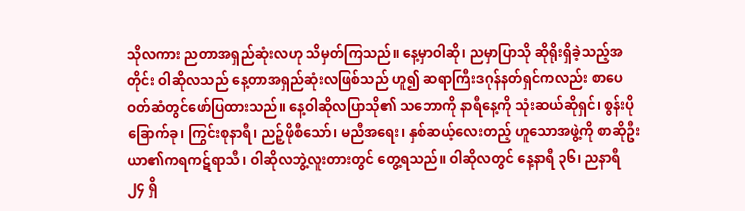သိုလကား ညတာအရှည်ဆုံးလဟု သိမှတ်ကြသည်။ နေ့မှာဝါဆို၊ ညမှာပြာသို ဆိုရိုးရှိခဲ့သည့်အတိုင်း ဝါဆိုလသည် နေ့တာအရှည်ဆုံးလဖြစ်သည် ဟူ၍ ဆရာကြီးဒဂုန်နတ်ရှင်ကလည်း စာပေဝတ်ဆံတွင်ဖော်ပြထားသည်။ နေ့ဝါဆိုလပြာသို၏ သဘောကို နာရီနေ့ကို သုံးဆယ်ဆိုရှင်၊ စွန်းပိုခြောက်ခု၊ ကြွင်းစုနာရီ၊ ညဉ့်ဖိုစီသော်၊ မညီအရေး၊ နှစ်ဆယ့်လေးတည့် ဟူသောအဖွဲ့ကို စာဆိုဦးယာ၏ကရကဋ်ရာသီ၊ ဝါဆိုလဘွဲ့လူးတားတွင် တွေ့ရသည်။ ဝါဆိုလတွင် နေ့နာရီ ၃၆၊ ညနာရီ ၂၄ ရှိ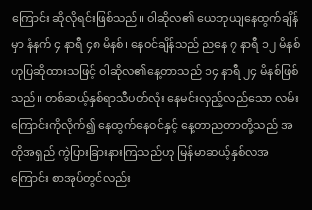ကြောင်း ဆိုလိုရင်းဖြစ်သည်။ ဝါဆိုလ၏ ယေဘုယျနေထွက်ချိန်မှာ နံနက် ၄ နာရီ ၄၈ မိနစ်၊ နေဝင်ချိန်သည် ညနေ ၇ နာရီ ၁၂ မိနစ်ဟုပြဆိုထားသဖြင့် ဝါဆိုလ၏နေ့တာသည် ၁၄ နာရီ ၂၄ မိနစ်ဖြစ်သည်။ တစ်ဆယ့်နှစ်ရာသီပတ်လုံး နေမင်းလှည့်လည်သော လမ်းကြောင်းကိုလိုက်၍ နေထွက်နေဝင်နှင့် နေ့တာညတာတို့သည် အတိုအရှည် ကွဲပြားခြားနားကြသည်ဟု မြန်မာဆယ့်နှစ်လအကြောင်း စာအုပ်တွင်လည်း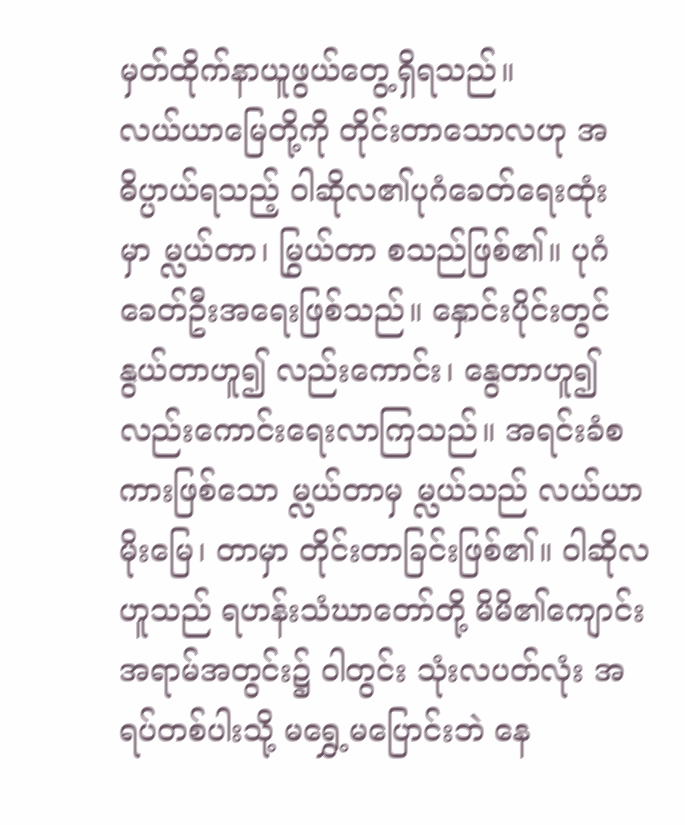မှတ်ထိုက်နာယူဖွယ်တွေ့ရှိရသည်။
လယ်ယာမြေတို့ကို တိုင်းတာသောလဟု အဓိပ္ပာယ်ရသည့် ဝါဆိုလ၏ပုဂံခေတ်ရေးထုံးမှာ မ္လယ်တာ၊ မြွယ်တာ စသည်ဖြစ်၏။ ပုဂံခေတ်ဦးအရေးဖြစ်သည်။ နှောင်းပိုင်းတွင် နွယ်တာဟူ၍ လည်းကောင်း၊ နွေတာဟူ၍ လည်းကောင်းရေးလာကြသည်။ အရင်းခံစကားဖြစ်သော မ္လယ်တာမှ မ္လယ်သည် လယ်ယာမိုးမြေ၊ တာမှာ တိုင်းတာခြင်းဖြစ်၏။ ဝါဆိုလဟူသည် ရဟန်းသံဃာတော်တို့ မိမိ၏ကျောင်းအရာမ်အတွင်း၌ ဝါတွင်း သုံးလပတ်လုံး အရပ်တစ်ပါးသို့ မရွှေ့မပြောင်းဘဲ နေ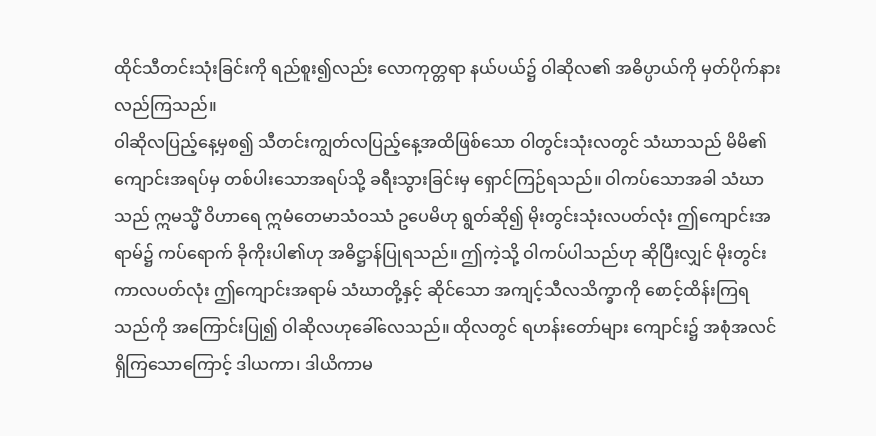ထိုင်သီတင်းသုံးခြင်းကို ရည်စူး၍လည်း လောကုတ္တရာ နယ်ပယ်၌ ဝါဆိုလ၏ အဓိပ္ပာယ်ကို မှတ်ပိုက်နားလည်ကြသည်။
ဝါဆိုလပြည့်နေ့မှစ၍ သီတင်းကျွတ်လပြည့်နေ့အထိဖြစ်သော ဝါတွင်းသုံးလတွင် သံဃာသည် မိမိ၏ ကျောင်းအရပ်မှ တစ်ပါးသောအရပ်သို့ ခရီးသွားခြင်းမှ ရှောင်ကြဉ်ရသည်။ ဝါကပ်သောအခါ သံဃာသည် ဣမသ္မိံ ဝိဟာရေ ဣမံတေမာသံဝဿံ ဥပေမိဟု ရွတ်ဆို၍ မိုးတွင်းသုံးလပတ်လုံး ဤကျောင်းအရာမ်၌ ကပ်ရောက် ခိုကိုးပါ၏ဟု အဓိဋ္ဌာန်ပြုရသည်။ ဤကဲ့သို့ ဝါကပ်ပါသည်ဟု ဆိုပြီးလျှင် မိုးတွင်းကာလပတ်လုံး ဤကျောင်းအရာမ် သံဃာတို့နှင့် ဆိုင်သော အကျင့်သီလသိက္ခာကို စောင့်ထိန်းကြရသည်ကို အကြောင်းပြု၍ ဝါဆိုလဟုခေါ်လေသည်။ ထိုလတွင် ရဟန်းတော်များ ကျောင်း၌ အစုံအလင်ရှိကြသောကြောင့် ဒါယကာ၊ ဒါယိကာမ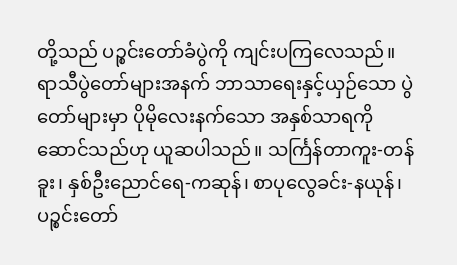တို့သည် ပဉ္စင်းတော်ခံပွဲကို ကျင်းပကြလေသည်။
ရာသီပွဲတော်များအနက် ဘာသာရေးနှင့်ယှဉ်သော ပွဲတော်များမှာ ပိုမိုလေးနက်သော အနှစ်သာရကို ဆောင်သည်ဟု ယူဆပါသည်။ သင်္ကြန်တာကူး-တန်ခူး၊ နှစ်ဦးညောင်ရေ-ကဆုန်၊ စာပုလွေခင်း-နယုန်၊ ပဉ္စင်းတော်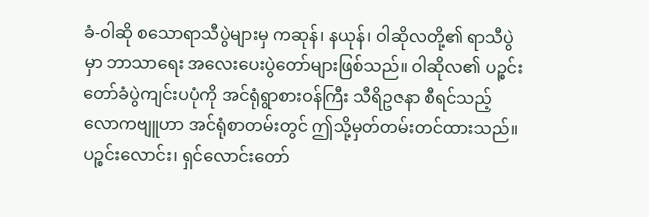ခံ-ဝါဆို စသောရာသီပွဲများမှ ကဆုန်၊ နယုန်၊ ဝါဆိုလတို့၏ ရာသီပွဲမှာ ဘာသာရေး အလေးပေးပွဲတော်များဖြစ်သည်။ ဝါဆိုလ၏ ပဉ္စင်းတော်ခံပွဲကျင်းပပုံကို အင်ရုံရွာစားဝန်ကြီး သီရိဥဇနာ စီရင်သည့် လောကဗျူဟာ အင်ရုံစာတမ်းတွင် ဤသို့မှတ်တမ်းတင်ထားသည်။
ပဉ္စင်းလောင်း၊ ရှင်လောင်းတော်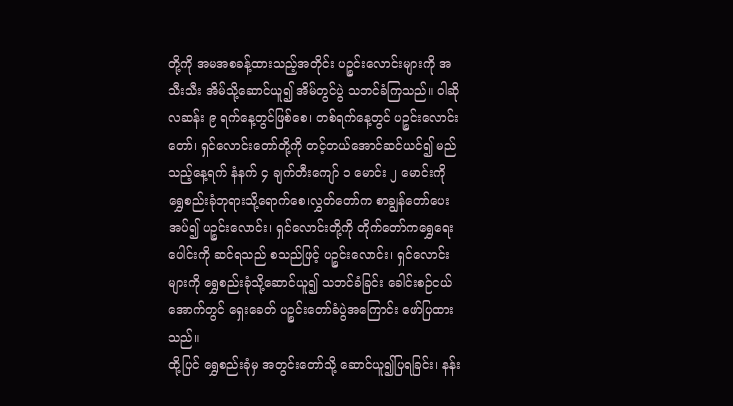တို့ကို အမအစခန့်ထားသည့်အတိုင်း ပဉ္စင်းလောင်းများကို အသီးသီး အိမ်သို့ဆောင်ယူ၍ အိမ်တွင်ပွဲ သဘင်ခံကြသည်။ ဝါဆိုလဆန်း ၉ ရက်နေ့တွင်ဖြစ်စေ၊ တစ်ရက်နေ့တွင် ပဉ္စင်းလောင်းတော်၊ ရှင်လောင်းတော်တို့ကို တင့်တယ်အောင်ဆင်ယင်၍ မည်သည့်နေ့ရက် နံနက် ၄ ချက်တီးကျော် ၁ မောင်း ၂ မောင်းကို ရွှေစည်းခုံဘုရားသို့ရောက်စေ၊လွှတ်တော်က စာချွန်တော်ပေးအပ်၍ ပဉ္စင်းလောင်း၊ ရှင်လောင်းတို့ကို တိုက်တော်ကရွှေရေးပေါင်းကို ဆင်ရသည် စသည်ဖြင့် ပဉ္စင်းလောင်း၊ ရှင်လောင်းများကို ရွှေစည်းခုံသို့ဆောင်ယူ၍ သဘင်ခံခြင်း ခေါင်းစဉ်ငယ်အောက်တွင် ရှေးခေတ် ပဉ္စင်းတော်ခံပွဲအကြောင်း ဖော်ပြထားသည်။
ထို့ပြင် ရွှေစည်းခုံမှ အတွင်းတော်သို့ ဆောင်ယူ၍ပြရခြင်း၊ နန်း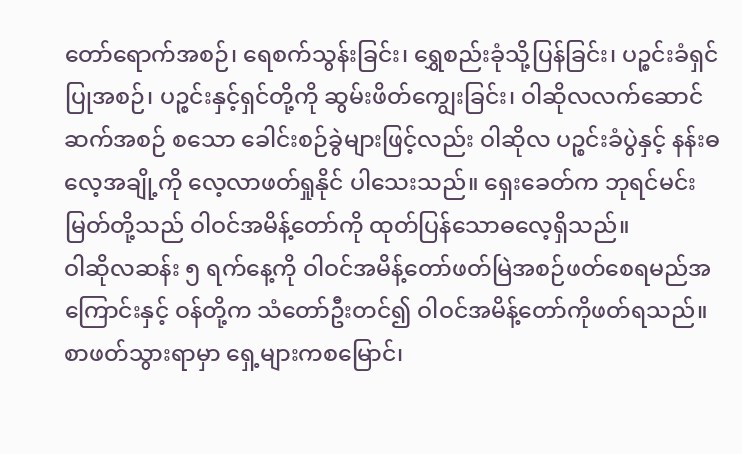တော်ရောက်အစဉ်၊ ရေစက်သွန်းခြင်း၊ ရွှေစည်းခုံသို့ပြန်ခြင်း၊ ပဉ္စင်းခံရှင်ပြုအစဉ်၊ ပဉ္စင်းနှင့်ရှင်တို့ကို ဆွမ်းဖိတ်ကျွေးခြင်း၊ ဝါဆိုလလက်ဆောင် ဆက်အစဉ် စသော ခေါင်းစဉ်ခွဲများဖြင့်လည်း ဝါဆိုလ ပဉ္စင်းခံပွဲနှင့် နန်းဓလေ့အချို့ကို လေ့လာဖတ်ရှုနိုင် ပါသေးသည်။ ရှေးခေတ်က ဘုရင်မင်းမြတ်တို့သည် ဝါဝင်အမိန့်တော်ကို ထုတ်ပြန်သောဓလေ့ရှိသည်။
ဝါဆိုလဆန်း ၅ ရက်နေ့ကို ဝါဝင်အမိန့်တော်ဖတ်မြဲအစဉ်ဖတ်စေရမည်အကြောင်းနှင့် ဝန်တို့က သံတော်ဦးတင်၍ ဝါဝင်အမိန့်တော်ကိုဖတ်ရသည်။ စာဖတ်သွားရာမှာ ရှေ့များကစမြောင်၊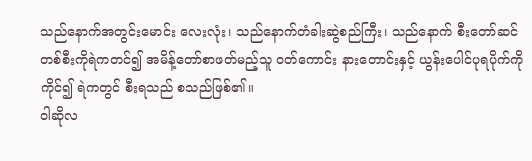သည်နောက်အတွင်းမောင်း လေးလုံး၊ သည်နောက်တံခါးဆွဲစည်ကြီး၊ သည်နောက် စီးတော်ဆင် တစ်စီးကိုရဲကတင်၍ အမိန့်တော်စာဖတ်မည့်သူ ဝတ်ကောင်း နားတောင်းနှင့် ယွန်းပေါင်ပုရပိုက်ကိုကိုင်၍ ရဲကတွင် စီးရသည် စသည်ဖြစ်၏။
ဝါဆိုလ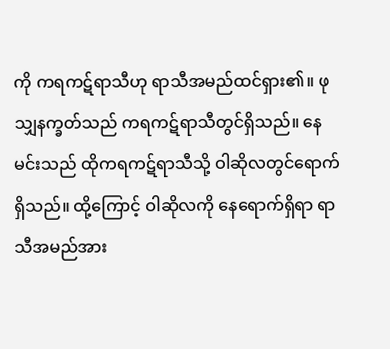ကို ကရကဋ်ရာသီဟု ရာသီအမည်ထင်ရှား၏။ ဖုသျှနက္ခတ်သည် ကရကဋ်ရာသီတွင်ရှိသည်။ နေမင်းသည် ထိုကရကဋ်ရာသီသို့ ဝါဆိုလတွင်ရောက်ရှိသည်။ ထို့ကြောင့် ဝါဆိုလကို နေရောက်ရှိရာ ရာသီအမည်အား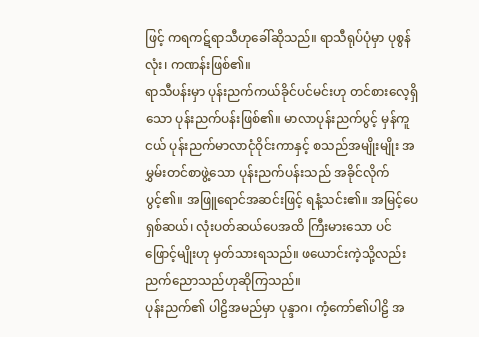ဖြင့် ကရကဋ်ရာသီဟုခေါ်ဆိုသည်။ ရာသီရုပ်ပုံမှာ ပုစွန်လုံး၊ ကဏန်းဖြစ်၏။
ရာသီပန်းမှာ ပုန်းညက်ကယ်ခိုင်ပင်မင်းဟု တင်စားလေ့ရှိသော ပုန်းညက်ပန်းဖြစ်၏။ မာလာပုန်းညက်ပွင့် မှန်ကူငယ် ပုန်းညက်မာလာငုံဝိုင်းကာနှင့် စသည်အမျိုးမျိုး အမွှမ်းတင်စာဖွဲ့သော ပုန်းညက်ပန်းသည် အခိုင်လိုက်ပွင့်၏။ အဖြူရောင်အဆင်းဖြင့် ရနံ့သင်း၏။ အမြင့်ပေ ရှစ်ဆယ်၊ လုံးပတ်ဆယ်ပေအထိ ကြီးမားသော ပင်ဖြောင့်မျိုးဟု မှတ်သားရသည်။ ဖယောင်းကဲ့သို့လည်း ညက်ညောသည်ဟုဆိုကြသည်။
ပုန်းညက်၏ ပါဠိအမည်မှာ ပုန္ဒာဂ၊ ကံ့ကော်၏ပါဠိ အ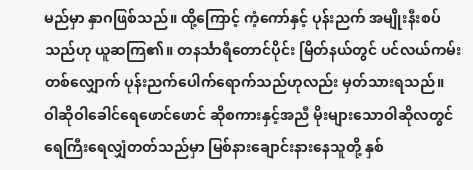မည်မှာ နှာဂဖြစ်သည်။ ထို့ကြောင့် ကံ့ကော်နှင့် ပုန်းညက် အမျိုးနီးစပ်သည်ဟု ယူဆကြ၏။ တနင်္သာရီတောင်ပိုင်း မြိတ်နယ်တွင် ပင်လယ်ကမ်းတစ်လျှောက် ပုန်းညက်ပေါက်ရောက်သည်ဟုလည်း မှတ်သားရသည်။
ဝါဆိုဝါခေါင်ရေဖောင်ဖောင် ဆိုစကားနှင့်အညီ မိုးများသောဝါဆိုလတွင် ရေကြီးရေလျှံတတ်သည်မှာ မြစ်နားချောင်းနားနေသူတို့ နှစ်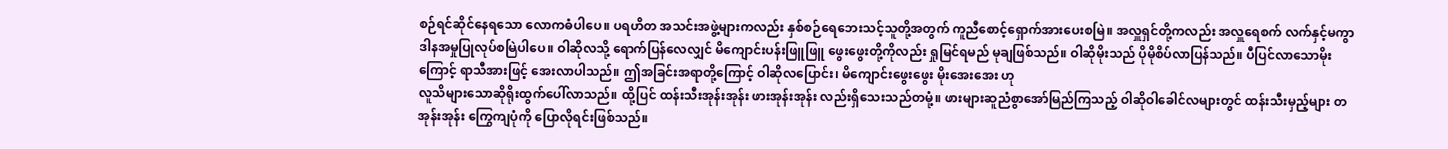စဉ်ရင်ဆိုင်နေရသော လောကဓံပါပေ။ ပရဟိတ အသင်းအဖွဲ့များကလည်း နှစ်စဉ်ရေဘေးသင့်သူတို့အတွက် ကူညီစောင့်ရှောက်အားပေးစမြဲ။ အလှူရှင်တို့ကလည်း အလှူရေစက် လက်နှင့်မကွာ ဒါနအမှုပြုလုပ်စမြဲပါပေ။ ဝါဆိုလသို့ ရောက်ပြန်လေလျှင် မိကျောင်းပန်းဖြူဖြူ ဖွေးဖွေးတို့ကိုလည်း ရှုမြင်ရမည် မုချဖြစ်သည်။ ဝါဆိုမိုးသည် ပိုမိုစိပ်လာပြန်သည်။ ပီပြင်လာသောမိုးကြောင့် ရာသီအားဖြင့် အေးလာပါသည်။ ဤအခြင်းအရာတို့ကြောင့် ဝါဆိုလပြောင်း၊ မိကျောင်းဖွေးဖွေး မိုးအေးအေး ဟု
လူသိများသောဆိုရိုးထွက်ပေါ်လာသည်။ ထို့ပြင် ထန်းသီးအုန်းအုန်း ဖားအုန်းအုန်း လည်းရှိသေးသည်တမုံ့။ ဖားများဆူညံစွာအော်မြည်ကြသည့် ဝါဆိုဝါခေါင်လများတွင် ထန်းသီးမှည့်များ တအုန်းအုန်း ကြွေကျပုံကို ပြောလိုရင်းဖြစ်သည်။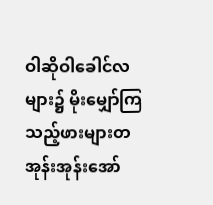ဝါဆိုဝါခေါင်လများ၌ မိုးမျှော်ကြသည့်ဖားများတအုန်းအုန်းအော်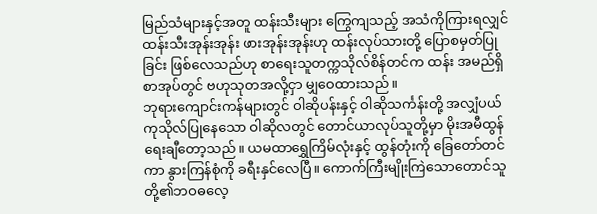မြည်သံများနှင့်အတူ ထန်းသီးများ ကြွေကျသည့် အသံကိုကြားရလျှင် ထန်းသီးအုန်းအုန်း ဖားအုန်းအုန်းဟု ထန်းလုပ်သားတို့ ပြောစမှတ်ပြုခြင်း ဖြစ်လေသည်ဟု စာရေးသူတက္ကသိုလ်စိန်တင်က ထန်း အမည်ရှိ စာအုပ်တွင် ဗဟုသုတအလို့ငှာ မျှဝေထားသည်။
ဘုရားကျောင်းကန်များတွင် ဝါဆိုပန်းနှင့် ဝါဆိုသင်္ကန်းတို့ အလျှံပယ်ကုသိုလ်ပြုနေသော ဝါဆိုလတွင် တောင်ယာလုပ်သူတို့မှာ မိုးအမီထွန်ရေးချီတော့သည်။ ယမထာရွှေကြိမ်လုံးနှင့် ထွန်တုံးကို ခြေတော်တင်ကာ နွားကြန်စုံကို ခရီးနှင်လေပြီ။ ကောက်ကြီးမျိုးကြဲသောတောင်သူတို့၏ဘဝဓလေ့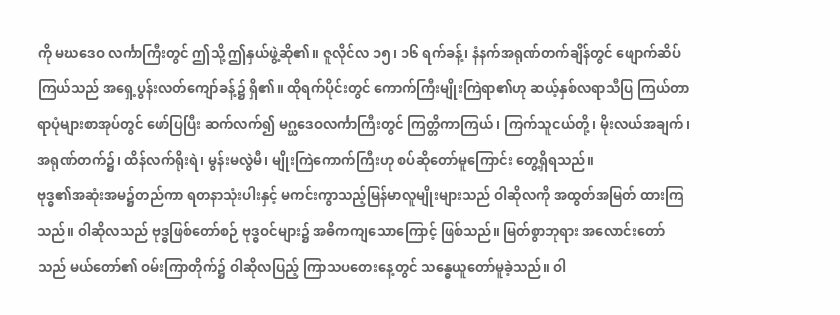ကို မဃဒေဝ လင်္ကာကြီးတွင် ဤသို့ ဤနှယ်ဖွဲ့ဆို၏။ ဇူလိုင်လ ၁၅၊ ၁၆ ရက်ခန့်၊ နံနက်အရုဏ်တက်ချိန်တွင် ဖျောက်ဆိပ်ကြယ်သည် အရှေ့ပွန်းလတ်ကျော်ခန့်၌ ရှိ၏။ ထိုရက်ပိုင်းတွင် ကောက်ကြီးမျိုးကြဲရာ၏ဟု ဆယ့်နှစ်လရာသီပြ ကြယ်တာရာပုံများစာအုပ်တွင် ဖော်ပြပြီး ဆက်လက်၍ မဂ္ဃဒေဝလင်္ကာကြီးတွင် ကြတ္တိကာကြယ်၊ ကြက်သူငယ်တို့၊ မိုးလယ်အချက်၊ အရုဏ်တက်၌၊ ထိန်လက်ရိုးရဲ၊ မွန်းမလွဲမီ၊ မျိုးကြဲကောက်ကြီးဟု စပ်ဆိုတော်မူကြောင်း တွေ့ရှိရသည်။
ဗုဒ္ဓ၏အဆုံးအမ၌တည်ကာ ရတနာသုံးပါးနှင့် မကင်းကွာသည့်မြန်မာလူမျိုးများသည် ဝါဆိုလကို အထွတ်အမြတ် ထားကြသည်။ ဝါဆိုလသည် ဗုဒ္ဓဖြစ်တော်စဉ် ဗုဒ္ဓဝင်များ၌ အဓိကကျသောကြောင့် ဖြစ်သည်။ မြတ်စွာဘုရား အလောင်းတော်သည် မယ်တော်၏ ဝမ်းကြာတိုက်၌ ဝါဆိုလပြည့် ကြာသပတေးနေ့တွင် သန္ဓေယူတော်မူခဲ့သည်။ ဝါ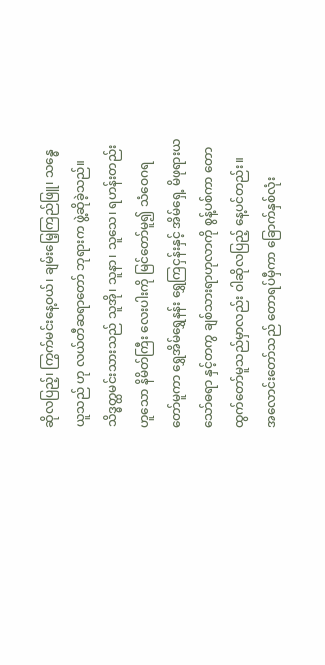ဆိုလပြည့်၊ ကြွက်မင်းနေ့ဝယ်၊ ချမ်းမြေ့ကြည်ဖြူ၊ သန္ဓေယူသည် ဟု လယ်တီဆရာတော် ဘုရားက ဖွဲ့ဆိုခဲ့သည်။ သိဒ္ဓတ္ထမင်းသားသည် သူအို၊ သူနာ၊ သူသေ၊ ရဟန်းတည်းဟူသော နိမိတ်ကြီး လေးပါးကို မြင်တော်မူ၍ သံဝေဂရတော်မူကာ ရွှေအိမ်ရွှေနန်း ရွှေကြငှန်းနှင့် အိမ်ရှေ့ မိဖုရားယသော်ဓရာ နှင့်တကွ ချစ်သားရာဟုလာကို စွန့်ပစ်ကာ တောထွက်တော်မူသည်မှာလည်း ဝါဆိုလပြည့် နေ့ပင်တည်း။
အလောင်းတော်သည် တောရပ်မှီကာ ခြောက်နှစ်လုံး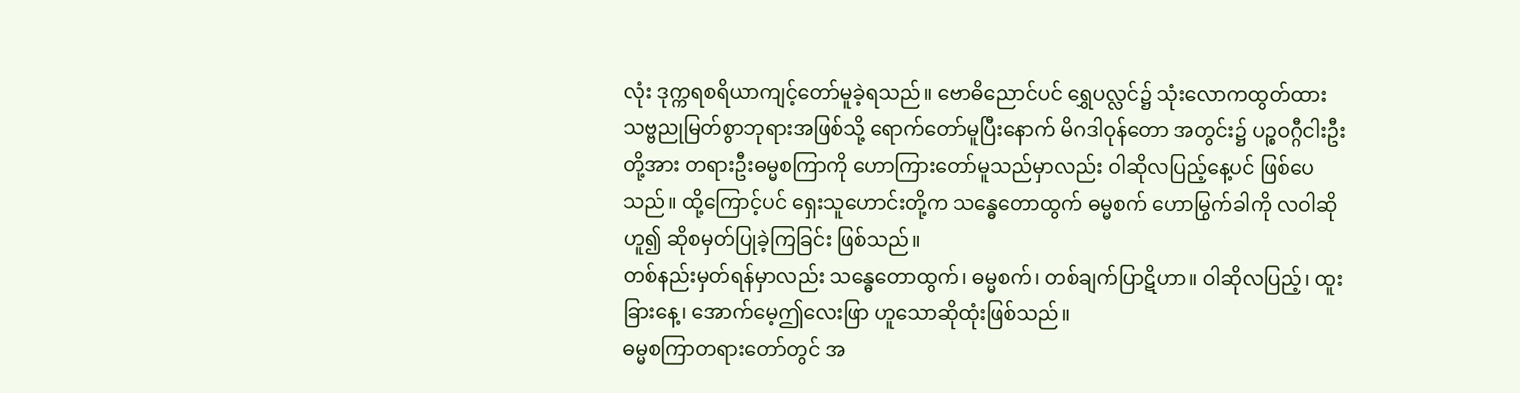လုံး ဒုက္ကရစရိယာကျင့်တော်မူခဲ့ရသည်။ ဗောဓိညောင်ပင် ရွှေပလ္လင်၌ သုံးလောကထွတ်ထား သဗ္ဗညုမြတ်စွာဘုရားအဖြစ်သို့ ရောက်တော်မူပြီးနောက် မိဂဒါဝုန်တော အတွင်း၌ ပဉ္စဝဂ္ဂီငါးဦးတို့အား တရားဦးဓမ္မစကြာကို ဟောကြားတော်မူသည်မှာလည်း ဝါဆိုလပြည့်နေ့ပင် ဖြစ်ပေသည်။ ထို့ကြောင့်ပင် ရှေးသူဟောင်းတို့က သန္ဓေတောထွက် ဓမ္မစက် ဟောမြွက်ခါကို လဝါဆို ဟူ၍ ဆိုစမှတ်ပြုခဲ့ကြခြင်း ဖြစ်သည်။
တစ်နည်းမှတ်ရန်မှာလည်း သန္ဓေတောထွက်၊ ဓမ္မစက်၊ တစ်ချက်ပြာဋိဟာ။ ဝါဆိုလပြည့်၊ ထူးခြားနေ့၊ အောက်မေ့ဤလေးဖြာ ဟူသောဆိုထုံးဖြစ်သည်။
ဓမ္မစကြာတရားတော်တွင် အ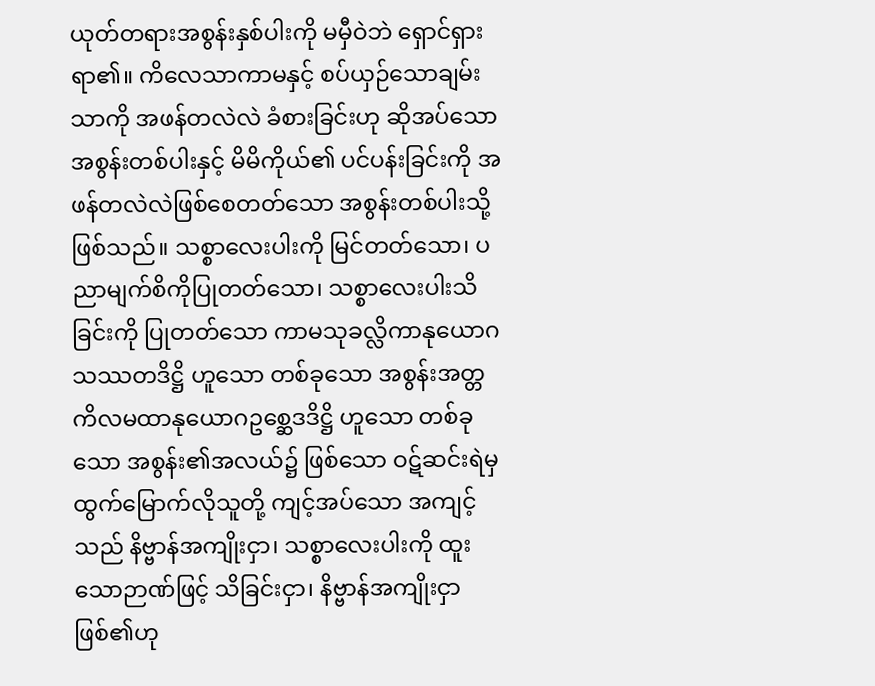ယုတ်တရားအစွန်းနှစ်ပါးကို မမှီဝဲဘဲ ရှောင်ရှားရာ၏။ ကိလေသာကာမနှင့် စပ်ယှဉ်သောချမ်းသာကို အဖန်တလဲလဲ ခံစားခြင်းဟု ဆိုအပ်သော အစွန်းတစ်ပါးနှင့် မိမိကိုယ်၏ ပင်ပန်းခြင်းကို အဖန်တလဲလဲဖြစ်စေတတ်သော အစွန်းတစ်ပါးသို့ဖြစ်သည်။ သစ္စာလေးပါးကို မြင်တတ်သော၊ ပညာမျက်စိကိုပြုတတ်သော၊ သစ္စာလေးပါးသိခြင်းကို ပြုတတ်သော ကာမသုခလ္လိကာနုယောဂသဿတဒိဋ္ဌိ ဟူသော တစ်ခုသော အစွန်းအတ္တကိလမထာနုယောဂဥစ္ဆေဒဒိဋ္ဌိ ဟူသော တစ်ခုသော အစွန်း၏အလယ်၌ ဖြစ်သော ဝဋ်ဆင်းရဲမှ ထွက်မြောက်လိုသူတို့ ကျင့်အပ်သော အကျင့်သည် နိဗ္ဗာန်အကျိုးငှာ၊ သစ္စာလေးပါးကို ထူးသောဉာဏ်ဖြင့် သိခြင်းငှာ၊ နိဗ္ဗာန်အကျိုးငှာဖြစ်၏ဟု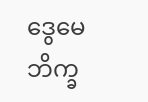ဒွေမေဘိက္ခ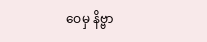ဝေမှ နိဗ္ဗာ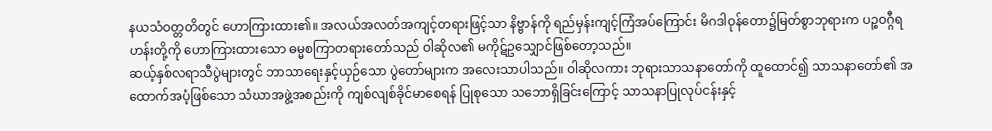နယသံဝတ္တတိတွင် ဟောကြားထား၏။ အလယ်အလတ်အကျင့်တရားဖြင့်သာ နိဗ္ဗာန်ကို ရည်မှန်းကျင့်ကြံအပ်ကြောင်း မိဂဒါဝုန်တော၌မြတ်စွာဘုရားက ပဉ္စဝဂ္ဂီရဟန်းတို့ကို ဟောကြားထားသော ဓမ္မစကြာတရားတော်သည် ဝါဆိုလ၏ မကိုဋ်ဥသျှောင်ဖြစ်တော့သည်။
ဆယ့်နှစ်လရာသီပွဲများတွင် ဘာသာရေးနှင့်ယှဉ်သော ပွဲတော်များက အလေးသာပါသည်။ ဝါဆိုလကား ဘုရားသာသနာတော်ကို ထူထောင်၍ သာသနာတော်၏ အထောက်အပံ့ဖြစ်သော သံဃာအဖွဲ့အစည်းကို ကျစ်လျစ်ခိုင်မာစေရန် ပြုစုသော သဘောရှိခြင်းကြောင့် သာသနာပြုလုပ်ငန်းနှင့်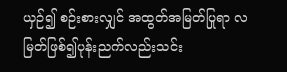ယှဉ်၍ စဉ်းစားလျှင် အထွတ်အမြတ်ပြုရာ လမြတ်ဖြစ်၍ပုန်းညက်လည်းသင်း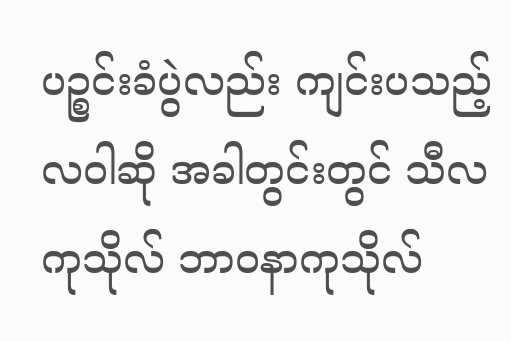ပဉ္စင်းခံပွဲလည်း ကျင်းပသည့် လဝါဆို အခါတွင်းတွင် သီလကုသိုလ် ဘာဝနာကုသိုလ်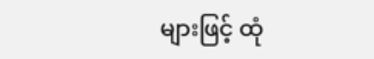များဖြင့် ထုံ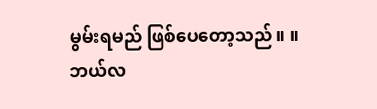မွမ်းရမည် ဖြစ်ပေတော့သည်။ ။
ဘယ်လ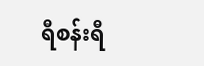ရီစန်းရီ